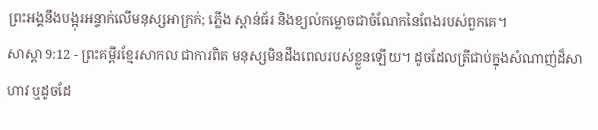ព្រះអង្គនឹងបង្អុរអន្ទាក់លើមនុស្សអាក្រក់; ភ្លើង ស្ពាន់ធ័រ និងខ្យល់កម្លោចជាចំណែកនៃពែងរបស់ពួកគេ។
សាស្តា 9:12 - ព្រះគម្ពីរខ្មែរសាកល ជាការពិត មនុស្សមិនដឹងពេលរបស់ខ្លួនឡើយ។ ដូចដែលត្រីជាប់ក្នុងសំណាញ់ដ៏សាហាវ ឬដូចដែ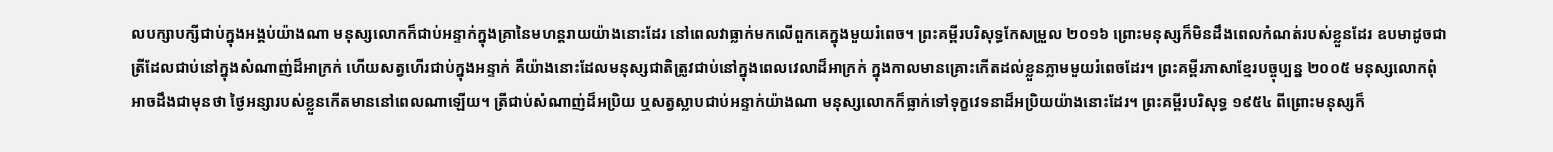លបក្សាបក្សីជាប់ក្នុងអង្គប់យ៉ាងណា មនុស្សលោកក៏ជាប់អន្ទាក់ក្នុងគ្រានៃមហន្តរាយយ៉ាងនោះដែរ នៅពេលវាធ្លាក់មកលើពួកគេក្នុងមួយរំពេច។ ព្រះគម្ពីរបរិសុទ្ធកែសម្រួល ២០១៦ ព្រោះមនុស្សក៏មិនដឹងពេលកំណត់របស់ខ្លួនដែរ ឧបមាដូចជាត្រីដែលជាប់នៅក្នុងសំណាញ់ដ៏អាក្រក់ ហើយសត្វហើរជាប់ក្នុងអន្ទាក់ គឺយ៉ាងនោះដែលមនុស្សជាតិត្រូវជាប់នៅក្នុងពេលវេលាដ៏អាក្រក់ ក្នុងកាលមានគ្រោះកើតដល់ខ្លួនភ្លាមមួយរំពេចដែរ។ ព្រះគម្ពីរភាសាខ្មែរបច្ចុប្បន្ន ២០០៥ មនុស្សលោកពុំអាចដឹងជាមុនថា ថ្ងៃអន្សារបស់ខ្លួនកើតមាននៅពេលណាឡើយ។ ត្រីជាប់សំណាញ់ដ៏អប្រិយ ឬសត្វស្លាបជាប់អន្ទាក់យ៉ាងណា មនុស្សលោកក៏ធ្លាក់ទៅទុក្ខវេទនាដ៏អប្រិយយ៉ាងនោះដែរ។ ព្រះគម្ពីរបរិសុទ្ធ ១៩៥៤ ពីព្រោះមនុស្សក៏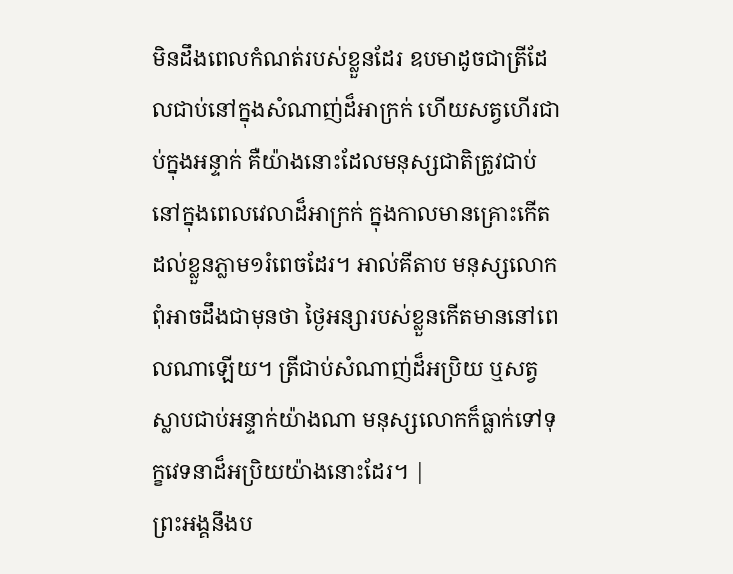មិនដឹងពេលកំណត់របស់ខ្លួនដែរ ឧបមាដូចជាត្រីដែលជាប់នៅក្នុងសំណាញ់ដ៏អាក្រក់ ហើយសត្វហើរជាប់ក្នុងអន្ទាក់ គឺយ៉ាងនោះដែលមនុស្សជាតិត្រូវជាប់នៅក្នុងពេលវេលាដ៏អាក្រក់ ក្នុងកាលមានគ្រោះកើតដល់ខ្លួនភ្លាម១រំពេចដែរ។ អាល់គីតាប មនុស្សលោកពុំអាចដឹងជាមុនថា ថ្ងៃអន្សារបស់ខ្លួនកើតមាននៅពេលណាឡើយ។ ត្រីជាប់សំណាញ់ដ៏អប្រិយ ឬសត្វស្លាបជាប់អន្ទាក់យ៉ាងណា មនុស្សលោកក៏ធ្លាក់ទៅទុក្ខវេទនាដ៏អប្រិយយ៉ាងនោះដែរ។ |
ព្រះអង្គនឹងប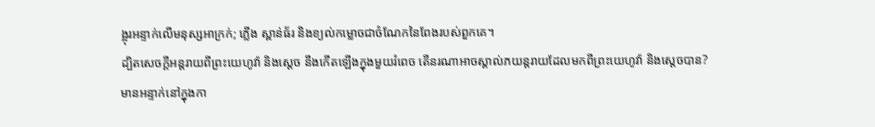ង្អុរអន្ទាក់លើមនុស្សអាក្រក់; ភ្លើង ស្ពាន់ធ័រ និងខ្យល់កម្លោចជាចំណែកនៃពែងរបស់ពួកគេ។
ដ្បិតសេចក្ដីអន្តរាយពីព្រះយេហូវ៉ា និងស្ដេច នឹងកើតឡើងក្នុងមួយរំពេច តើនរណាអាចស្គាល់ភយន្តរាយដែលមកពីព្រះយេហូវ៉ា និងស្ដេចបាន?
មានអន្ទាក់នៅក្នុងកា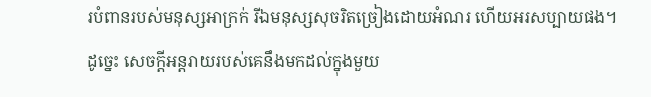របំពានរបស់មនុស្សអាក្រក់ រីឯមនុស្សសុចរិតច្រៀងដោយអំណរ ហើយអរសប្បាយផង។
ដូច្នេះ សេចក្ដីអន្តរាយរបស់គេនឹងមកដល់ក្នុងមួយ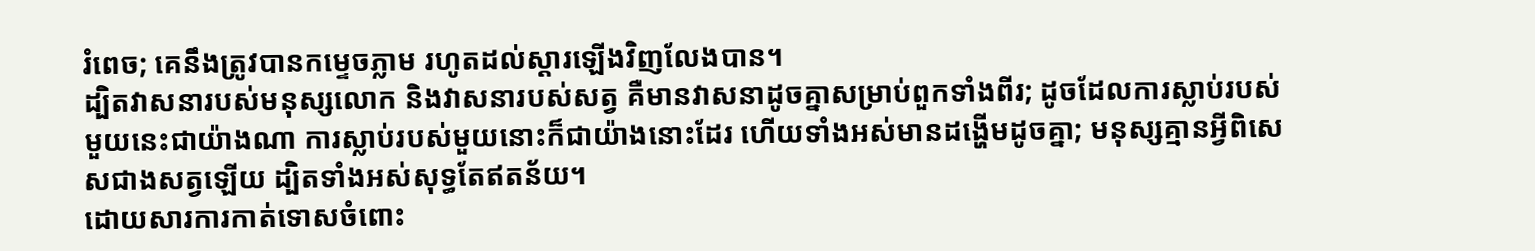រំពេច; គេនឹងត្រូវបានកម្ទេចភ្លាម រហូតដល់ស្ដារឡើងវិញលែងបាន។
ដ្បិតវាសនារបស់មនុស្សលោក និងវាសនារបស់សត្វ គឺមានវាសនាដូចគ្នាសម្រាប់ពួកទាំងពីរ; ដូចដែលការស្លាប់របស់មួយនេះជាយ៉ាងណា ការស្លាប់របស់មួយនោះក៏ជាយ៉ាងនោះដែរ ហើយទាំងអស់មានដង្ហើមដូចគ្នា; មនុស្សគ្មានអ្វីពិសេសជាងសត្វឡើយ ដ្បិតទាំងអស់សុទ្ធតែឥតន័យ។
ដោយសារការកាត់ទោសចំពោះ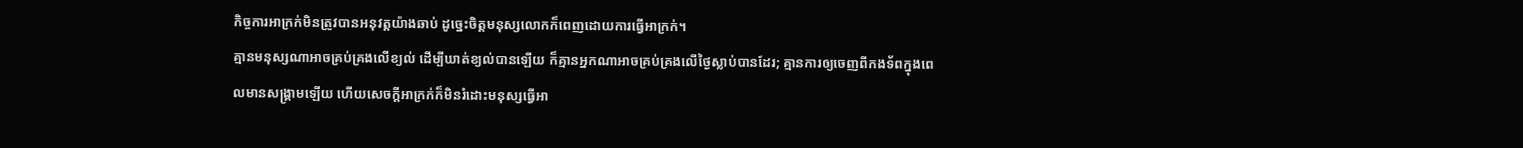កិច្ចការអាក្រក់មិនត្រូវបានអនុវត្តយ៉ាងឆាប់ ដូច្នេះចិត្តមនុស្សលោកក៏ពេញដោយការធ្វើអាក្រក់។
គ្មានមនុស្សណាអាចគ្រប់គ្រងលើខ្យល់ ដើម្បីឃាត់ខ្យល់បានឡើយ ក៏គ្មានអ្នកណាអាចគ្រប់គ្រងលើថ្ងៃស្លាប់បានដែរ; គ្មានការឲ្យចេញពីកងទ័ពក្នុងពេលមានសង្គ្រាមឡើយ ហើយសេចក្ដីអាក្រក់ក៏មិនរំដោះមនុស្សធ្វើអា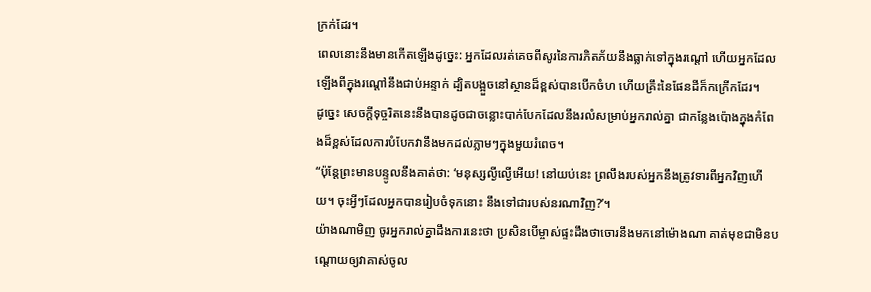ក្រក់ដែរ។
ពេលនោះនឹងមានកើតឡើងដូច្នេះ: អ្នកដែលរត់គេចពីសូរនៃការភិតភ័យនឹងធ្លាក់ទៅក្នុងរណ្ដៅ ហើយអ្នកដែលឡើងពីក្នុងរណ្ដៅនឹងជាប់អន្ទាក់ ដ្បិតបង្អួចនៅស្ថានដ៏ខ្ពស់បានបើកចំហ ហើយគ្រឹះនៃផែនដីក៏កក្រើកដែរ។
ដូច្នេះ សេចក្ដីទុច្ចរិតនេះនឹងបានដូចជាចន្លោះបាក់បែកដែលនឹងរលំសម្រាប់អ្នករាល់គ្នា ជាកន្លែងប៉ោងក្នុងកំពែងដ៏ខ្ពស់ដែលការបំបែកវានឹងមកដល់ភ្លាមៗក្នុងមួយរំពេច។
“ប៉ុន្តែព្រះមានបន្ទូលនឹងគាត់ថា: ‘មនុស្សល្ងីល្ងើអើយ! នៅយប់នេះ ព្រលឹងរបស់អ្នកនឹងត្រូវទារពីអ្នកវិញហើយ។ ចុះអ្វីៗដែលអ្នកបានរៀបចំទុកនោះ នឹងទៅជារបស់នរណាវិញ?’។
យ៉ាងណាមិញ ចូរអ្នករាល់គ្នាដឹងការនេះថា ប្រសិនបើម្ចាស់ផ្ទះដឹងថាចោរនឹងមកនៅម៉ោងណា គាត់មុខជាមិនបណ្ដោយឲ្យវាគាស់ចូល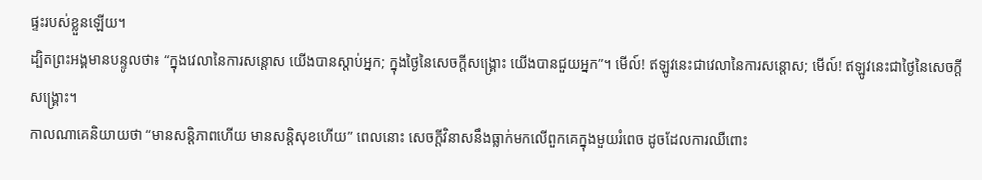ផ្ទះរបស់ខ្លួនឡើយ។
ដ្បិតព្រះអង្គមានបន្ទូលថា៖ “ក្នុងវេលានៃការសន្ដោស យើងបានស្ដាប់អ្នក; ក្នុងថ្ងៃនៃសេចក្ដីសង្គ្រោះ យើងបានជួយអ្នក”។ មើល៍! ឥឡូវនេះជាវេលានៃការសន្ដោស; មើល៍! ឥឡូវនេះជាថ្ងៃនៃសេចក្ដីសង្គ្រោះ។
កាលណាគេនិយាយថា “មានសន្តិភាពហើយ មានសន្តិសុខហើយ” ពេលនោះ សេចក្ដីវិនាសនឹងធ្លាក់មកលើពួកគេក្នុងមួយរំពេច ដូចដែលការឈឺពោះ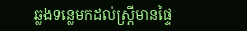ឆ្លងទន្លេមកដល់ស្ត្រីមានផ្ទៃ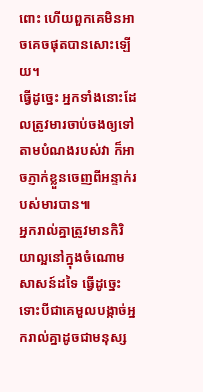ពោះ ហើយពួកគេមិនអាចគេចផុតបានសោះឡើយ។
ធ្វើដូច្នេះ អ្នកទាំងនោះដែលត្រូវមារចាប់ចងឲ្យទៅតាមបំណងរបស់វា ក៏អាចភ្ញាក់ខ្លួនចេញពីអន្ទាក់របស់មារបាន៕
អ្នករាល់គ្នាត្រូវមានកិរិយាល្អនៅក្នុងចំណោមសាសន៍ដទៃ ធ្វើដូច្នេះទោះបីជាគេមួលបង្កាច់អ្នករាល់គ្នាដូចជាមនុស្ស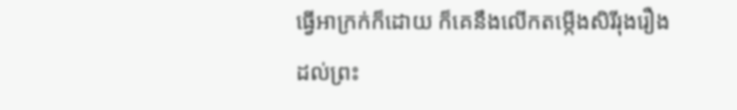ធ្វើអាក្រក់ក៏ដោយ ក៏គេនឹងលើកតម្កើងសិរីរុងរឿងដល់ព្រះ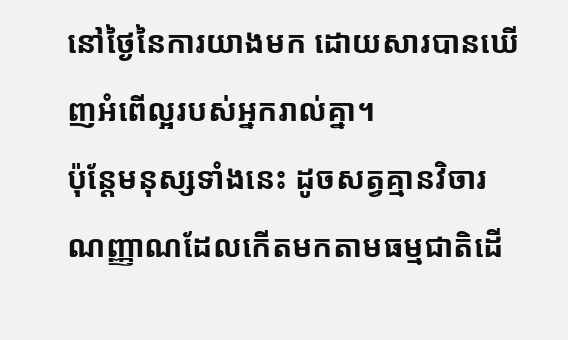នៅថ្ងៃនៃការយាងមក ដោយសារបានឃើញអំពើល្អរបស់អ្នករាល់គ្នា។
ប៉ុន្តែមនុស្សទាំងនេះ ដូចសត្វគ្មានវិចារណញ្ញាណដែលកើតមកតាមធម្មជាតិដើ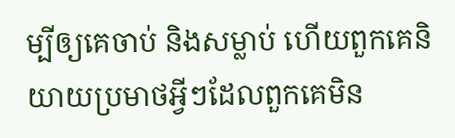ម្បីឲ្យគេចាប់ និងសម្លាប់ ហើយពួកគេនិយាយប្រមាថអ្វីៗដែលពួកគេមិន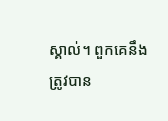ស្គាល់។ ពួកគេនឹងត្រូវបាន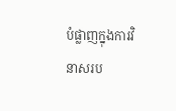បំផ្លាញក្នុងការវិនាសរប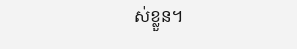ស់ខ្លួន។